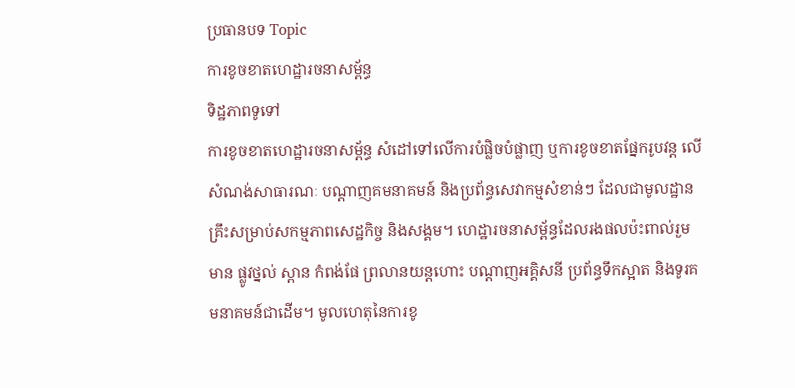ប្រធានបទ Topic
ការខូចខាតហេដ្ឋារចនាសម្ព័ន្ធ
ទិដ្ឋភាពទូទៅ
ការខូចខាតហេដ្ឋារចនាសម្ព័ន្ធ សំដៅទៅលើការបំផ្លិចបំផ្លាញ ឬការខូចខាតផ្នែករូបវន្ត លើសំណង់សាធារណៈ បណ្តាញគមនាគមន៍ និងប្រព័ន្ធសេវាកម្មសំខាន់ៗ ដែលជាមូលដ្ឋានគ្រឹះសម្រាប់សកម្មភាពសេដ្ឋកិច្ច និងសង្គម។ ហេដ្ឋារចនាសម្ព័ន្ធដែលរងផលប៉ះពាល់រួមមាន ផ្លូវថ្នល់ ស្ពាន កំពង់ផែ ព្រលានយន្តហោះ បណ្តាញអគ្គិសនី ប្រព័ន្ធទឹកស្អាត និងទូរគមនាគមន៍ជាដើម។ មូលហេតុនៃការខូ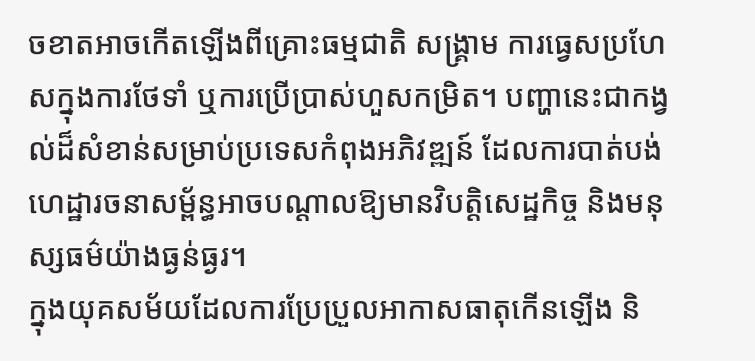ចខាតអាចកើតឡើងពីគ្រោះធម្មជាតិ សង្គ្រាម ការធ្វេសប្រហែសក្នុងការថែទាំ ឬការប្រើប្រាស់ហួសកម្រិត។ បញ្ហានេះជាកង្វល់ដ៏សំខាន់សម្រាប់ប្រទេសកំពុងអភិវឌ្ឍន៍ ដែលការបាត់បង់ហេដ្ឋារចនាសម្ព័ន្ធអាចបណ្តាលឱ្យមានវិបត្តិសេដ្ឋកិច្ច និងមនុស្សធម៌យ៉ាងធ្ងន់ធ្ងរ។
ក្នុងយុគសម័យដែលការប្រែប្រួលអាកាសធាតុកើនឡើង និ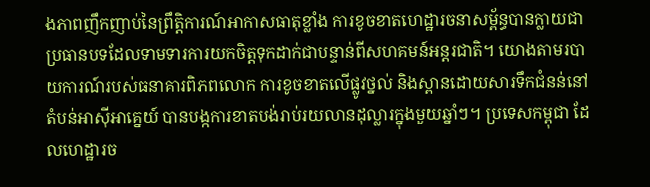ងភាពញឹកញាប់នៃព្រឹត្តិការណ៍អាកាសធាតុខ្លាំង ការខូចខាតហេដ្ឋារចនាសម្ព័ន្ធបានក្លាយជាប្រធានបទដែលទាមទារការយកចិត្តទុកដាក់ជាបន្ទាន់ពីសហគមន៍អន្តរជាតិ។ យោងតាមរបាយការណ៍របស់ធនាគារពិភពលោក ការខូចខាតលើផ្លូវថ្នល់ និងស្ពានដោយសារទឹកជំនន់នៅតំបន់អាស៊ីអាគ្នេយ៍ បានបង្កការខាតបង់រាប់រយលានដុល្លារក្នុងមួយឆ្នាំៗ។ ប្រទេសកម្ពុជា ដែលហេដ្ឋារច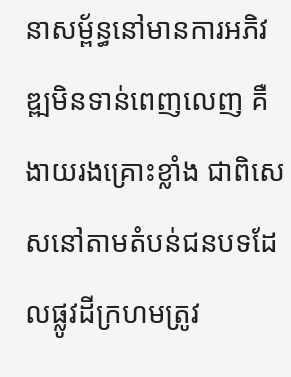នាសម្ព័ន្ធនៅមានការអភិវឌ្ឍមិនទាន់ពេញលេញ គឺងាយរងគ្រោះខ្លាំង ជាពិសេសនៅតាមតំបន់ជនបទដែលផ្លូវដីក្រហមត្រូវ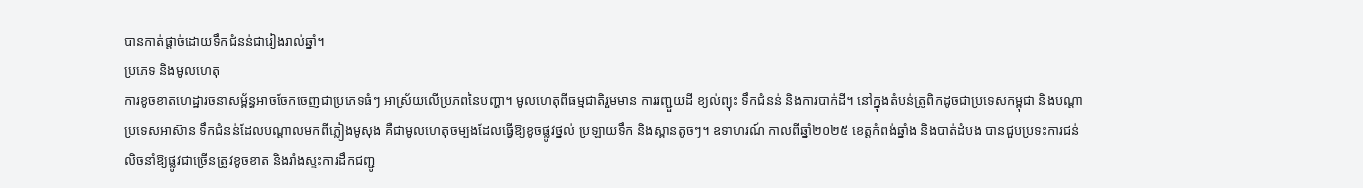បានកាត់ផ្តាច់ដោយទឹកជំនន់ជារៀងរាល់ឆ្នាំ។
ប្រភេទ និងមូលហេតុ
ការខូចខាតហេដ្ឋារចនាសម្ព័ន្ធអាចចែកចេញជាប្រភេទធំៗ អាស្រ័យលើប្រភពនៃបញ្ហា។ មូលហេតុពីធម្មជាតិរួមមាន ការរញ្ជួយដី ខ្យល់ព្យុះ ទឹកជំនន់ និងការបាក់ដី។ នៅក្នុងតំបន់ត្រូពិកដូចជាប្រទេសកម្ពុជា និងបណ្តាប្រទេសអាស៊ាន ទឹកជំនន់ដែលបណ្តាលមកពីភ្លៀងមូសុង គឺជាមូលហេតុចម្បងដែលធ្វើឱ្យខូចផ្លូវថ្នល់ ប្រឡាយទឹក និងស្ពានតូចៗ។ ឧទាហរណ៍ កាលពីឆ្នាំ២០២៥ ខេត្តកំពង់ឆ្នាំង និងបាត់ដំបង បានជួបប្រទះការជន់លិចនាំឱ្យផ្លូវជាច្រើនត្រូវខូចខាត និងរាំងស្ទះការដឹកជញ្ជូ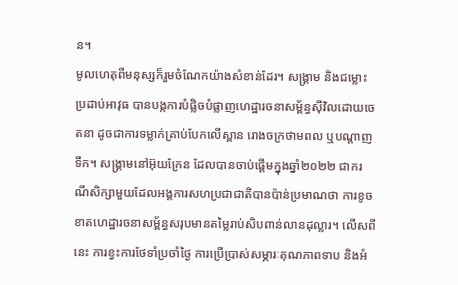ន។
មូលហេតុពីមនុស្សក៏រួមចំណែកយ៉ាងសំខាន់ដែរ។ សង្គ្រាម និងជម្លោះប្រដាប់អាវុធ បានបង្កការបំផ្លិចបំផ្លាញហេដ្ឋារចនាសម្ព័ន្ធស៊ីវិលដោយចេតនា ដូចជាការទម្លាក់គ្រាប់បែកលើស្ពាន រោងចក្រថាមពល ឬបណ្តាញទឹក។ សង្គ្រាមនៅអ៊ុយក្រែន ដែលបានចាប់ផ្តើមក្នុងឆ្នាំ២០២២ ជាករណីសិក្សាមួយដែលអង្គការសហប្រជាជាតិបានប៉ាន់ប្រមាណថា ការខូចខាតហេដ្ឋារចនាសម្ព័ន្ធសរុបមានតម្លៃរាប់សិបពាន់លានដុល្លារ។ លើសពីនេះ ការខ្វះការថែទាំប្រចាំថ្ងៃ ការប្រើប្រាស់សម្ភារៈគុណភាពទាប និងអំ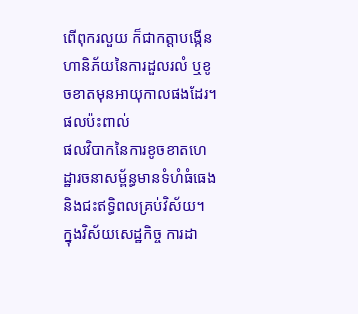ពើពុករលួយ ក៏ជាកត្តាបង្កើនហានិភ័យនៃការដួលរលំ ឬខូចខាតមុនអាយុកាលផងដែរ។
ផលប៉ះពាល់
ផលវិបាកនៃការខូចខាតហេដ្ឋារចនាសម្ព័ន្ធមានទំហំធំធេង និងជះឥទ្ធិពលគ្រប់វិស័យ។ ក្នុងវិស័យសេដ្ឋកិច្ច ការដា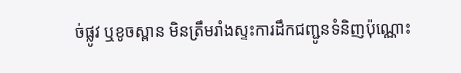ច់ផ្លូវ ឬខូចស្ពាន មិនត្រឹមរាំងស្ទះការដឹកជញ្ជូនទំនិញប៉ុណ្ណោះ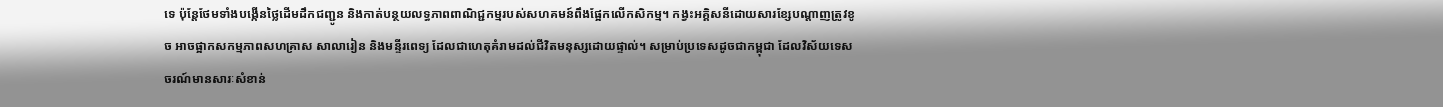ទេ ប៉ុន្តែថែមទាំងបង្កើនថ្លៃដើមដឹកជញ្ជូន និងកាត់បន្ថយលទ្ធភាពពាណិជ្ជកម្មរបស់សហគមន៍ពឹងផ្អែកលើកសិកម្ម។ កង្វះអគ្គិសនីដោយសារខ្សែបណ្តាញត្រូវខូច អាចផ្អាកសកម្មភាពសហគ្រាស សាលារៀន និងមន្ទីរពេទ្យ ដែលជាហេតុគំរាមដល់ជីវិតមនុស្សដោយផ្ទាល់។ សម្រាប់ប្រទេសដូចជាកម្ពុជា ដែលវិស័យទេសចរណ៍មានសារៈសំខាន់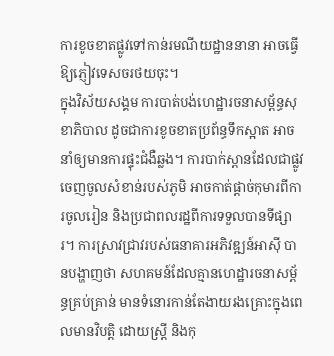ការខូចខាតផ្លូវទៅកាន់រមណីយដ្ឋាននានា អាចធ្វើឱ្យភ្ញៀវទេសចរថយចុះ។
ក្នុងវិស័យសង្គម ការបាត់បង់ហេដ្ឋារចនាសម្ព័ន្ធសុខាភិបាល ដូចជាការខូចខាតប្រព័ន្ធទឹកស្អាត អាចនាំឲ្យមានការផ្ទុះជំងឺឆ្លង។ ការបាក់ស្ពានដែលជាផ្លូវចេញចូលសំខាន់របស់ភូមិ អាចកាត់ផ្តាច់កុមារពីការចូលរៀន និងប្រជាពលរដ្ឋពីការទទួលបានទីផ្សារ។ ការស្រាវជ្រាវរបស់ធនាគារអភិវឌ្ឍន៍អាស៊ី បានបង្ហាញថា សហគមន៍ដែលគ្មានហេដ្ឋារចនាសម្ព័ន្ធគ្រប់គ្រាន់ មានទំនោរកាន់តែងាយរងគ្រោះក្នុងពេលមានវិបត្តិ ដោយស្ត្រី និងកុ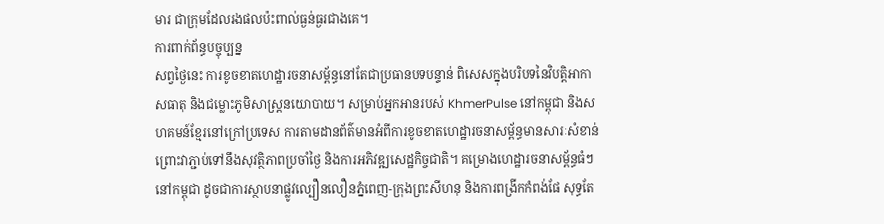មារ ជាក្រុមដែលរងផលប៉ះពាល់ធ្ងន់ធ្ងរជាងគេ។
ការពាក់ព័ន្ធបច្ចុប្បន្ន
សព្វថ្ងៃនេះ ការខូចខាតហេដ្ឋារចនាសម្ព័ន្ធនៅតែជាប្រធានបទបន្ទាន់ ពិសេសក្នុងបរិបទនៃវិបត្តិអាកាសធាតុ និងជម្លោះភូមិសាស្ត្រនយោបាយ។ សម្រាប់អ្នកអានរបស់ KhmerPulse នៅកម្ពុជា និងសហគមន៍ខ្មែរនៅក្រៅប្រទេស ការតាមដានព័ត៌មានអំពីការខូចខាតហេដ្ឋារចនាសម្ព័ន្ធមានសារៈសំខាន់ ព្រោះវាភ្ជាប់ទៅនឹងសុវត្ថិភាពប្រចាំថ្ងៃ និងការអភិវឌ្ឍសេដ្ឋកិច្ចជាតិ។ គម្រោងហេដ្ឋារចនាសម្ព័ន្ធធំៗនៅកម្ពុជា ដូចជាការស្ថាបនាផ្លូវល្បឿនលឿនភ្នំពេញ-ក្រុងព្រះសីហនុ និងការពង្រីកកំពង់ផែ សុទ្ធតែ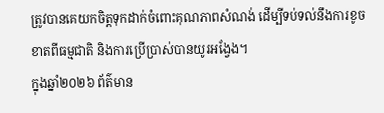ត្រូវបានគេយកចិត្តទុកដាក់ចំពោះគុណភាពសំណង់ ដើម្បីទប់ទល់នឹងការខូចខាតពីធម្មជាតិ និងការប្រើប្រាស់បានយូរអង្វែង។
ក្នុងឆ្នាំ២០២៦ ព័ត៌មាន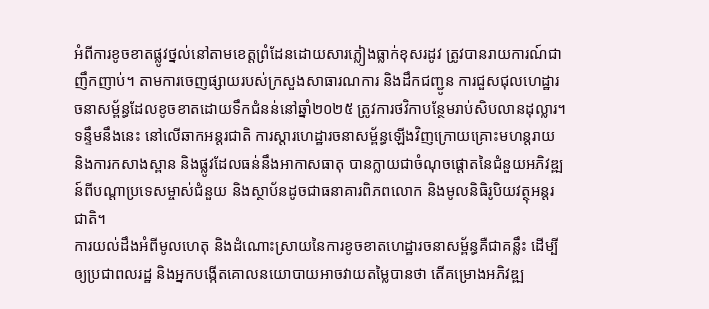អំពីការខូចខាតផ្លូវថ្នល់នៅតាមខេត្តព្រំដែនដោយសារភ្លៀងធ្លាក់ខុសរដូវ ត្រូវបានរាយការណ៍ជាញឹកញាប់។ តាមការចេញផ្សាយរបស់ក្រសួងសាធារណការ និងដឹកជញ្ជូន ការជួសជុលហេដ្ឋារចនាសម្ព័ន្ធដែលខូចខាតដោយទឹកជំនន់នៅឆ្នាំ២០២៥ ត្រូវការថវិកាបន្ថែមរាប់សិបលានដុល្លារ។ ទន្ទឹមនឹងនេះ នៅលើឆាកអន្តរជាតិ ការស្តារហេដ្ឋារចនាសម្ព័ន្ធឡើងវិញក្រោយគ្រោះមហន្តរាយ និងការកសាងស្ពាន និងផ្លូវដែលធន់នឹងអាកាសធាតុ បានក្លាយជាចំណុចផ្តោតនៃជំនួយអភិវឌ្ឍន៍ពីបណ្តាប្រទេសម្ចាស់ជំនួយ និងស្ថាប័នដូចជាធនាគារពិភពលោក និងមូលនិធិរូបិយវត្ថុអន្តរជាតិ។
ការយល់ដឹងអំពីមូលហេតុ និងដំណោះស្រាយនៃការខូចខាតហេដ្ឋារចនាសម្ព័ន្ធគឺជាគន្លឹះ ដើម្បីឲ្យប្រជាពលរដ្ឋ និងអ្នកបង្កើតគោលនយោបាយអាចវាយតម្លៃបានថា តើគម្រោងអភិវឌ្ឍ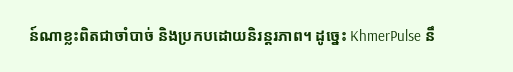ន៍ណាខ្លះពិតជាចាំបាច់ និងប្រកបដោយនិរន្តរភាព។ ដូច្នេះ KhmerPulse នឹ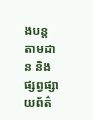ងបន្តតាមដាន និងផ្សព្វផ្សាយព័ត៌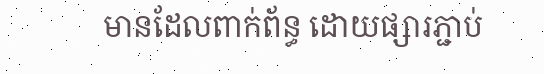មានដែលពាក់ព័ន្ធ ដោយផ្សារភ្ជាប់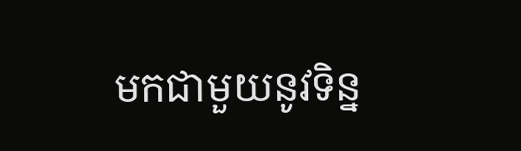មកជាមួយនូវទិន្ន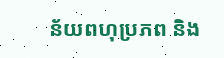ន័យពហុប្រភព និង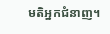មតិអ្នកជំនាញ។